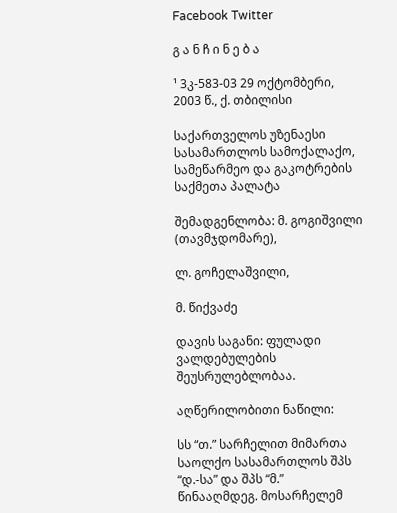Facebook Twitter

გ ა ნ ჩ ი ნ ე ბ ა

¹ 3კ-583-03 29 ოქტომბერი, 2003 წ., ქ. თბილისი

საქართველოს უზენაესი სასამართლოს სამოქალაქო, სამეწარმეო და გაკოტრების საქმეთა პალატა

შემადგენლობა: მ. გოგიშვილი (თავმჯდომარე),

ლ. გოჩელაშვილი,

მ. წიქვაძე

დავის საგანი: ფულადი ვალდებულების შეუსრულებლობაა.

აღწერილობითი ნაწილი:

სს “თ.” სარჩელით მიმართა საოლქო სასამართლოს შპს “დ.-სა” და შპს “მ.” წინააღმდეგ. მოსარჩელემ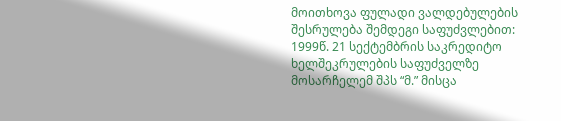მოითხოვა ფულადი ვალდებულების შესრულება შემდეგი საფუძვლებით: 1999წ. 21 სექტემბრის საკრედიტო ხელშეკრულების საფუძველზე მოსარჩელემ შპს “მ.” მისცა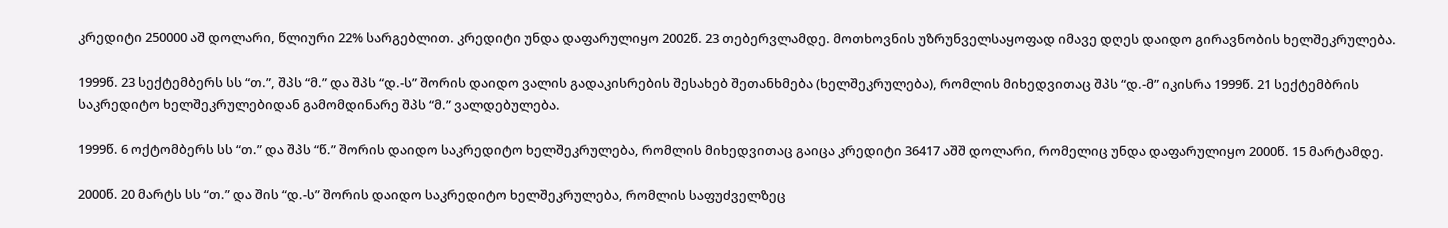კრედიტი 250000 აშ დოლარი, წლიური 22% სარგებლით. კრედიტი უნდა დაფარულიყო 2002წ. 23 თებერვლამდე. მოთხოვნის უზრუნველსაყოფად იმავე დღეს დაიდო გირავნობის ხელშეკრულება.

1999წ. 23 სექტემბერს სს “თ.”, შპს “მ.” და შპს “დ.-ს” შორის დაიდო ვალის გადაკისრების შესახებ შეთანხმება (ხელშეკრულება), რომლის მიხედვითაც შპს “დ.-მ” იკისრა 1999წ. 21 სექტემბრის საკრედიტო ხელშეკრულებიდან გამომდინარე შპს “მ.” ვალდებულება.

1999წ. 6 ოქტომბერს სს “თ.” და შპს “წ.” შორის დაიდო საკრედიტო ხელშეკრულება, რომლის მიხედვითაც გაიცა კრედიტი 36417 აშშ დოლარი, რომელიც უნდა დაფარულიყო 2000წ. 15 მარტამდე.

2000წ. 20 მარტს სს “თ.” და შის “დ.-ს” შორის დაიდო საკრედიტო ხელშეკრულება, რომლის საფუძველზეც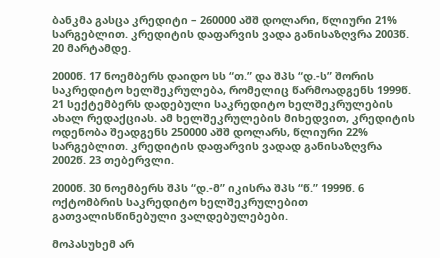ბანკმა გასცა კრედიტი – 260000 აშშ დოლარი, წლიური 21% სარგებლით. კრედიტის დაფარვის ვადა განისაზღვრა 2003წ. 20 მარტამდე.

2000წ. 17 ნოემბერს დაიდო სს “თ.” და შპს “დ.-ს” შორის საკრედიტო ხელშეკრულება, რომელიც წარმოადგენს 1999წ. 21 სექტემბერს დადებული საკრედიტო ხელშეკრულების ახალ რედაქციას. ამ ხელშეკრულების მიხედვით, კრედიტის ოდენობა შეადგენს 250000 აშშ დოლარს, წლიური 22% სარგებლით. კრედიტის დაფარვის ვადად განისაზღვრა 2002წ. 23 თებერვლი.

2000წ. 30 ნოემბერს შპს “დ.-მ” იკისრა შპს “წ.” 1999წ. 6 ოქტომბრის საკრედიტო ხელშეკრულებით გათვალისწინებული ვალდებულებები.

მოპასუხემ არ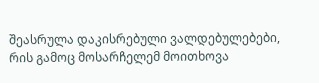შეასრულა დაკისრებული ვალდებულებები, რის გამოც მოსარჩელემ მოითხოვა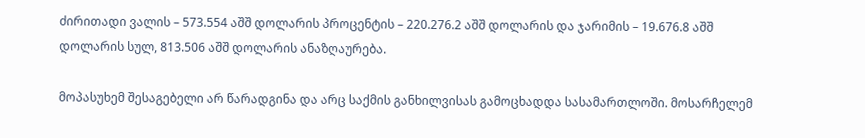ძირითადი ვალის – 573.554 აშშ დოლარის პროცენტის – 220.276.2 აშშ დოლარის და ჯარიმის – 19.676.8 აშშ დოლარის სულ, 813.506 აშშ დოლარის ანაზღაურება.

მოპასუხემ შესაგებელი არ წარადგინა და არც საქმის განხილვისას გამოცხადდა სასამართლოში. მოსარჩელემ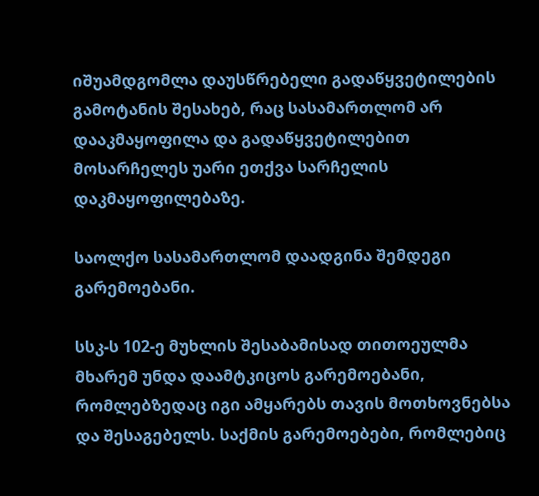იშუამდგომლა დაუსწრებელი გადაწყვეტილების გამოტანის შესახებ, რაც სასამართლომ არ დააკმაყოფილა და გადაწყვეტილებით მოსარჩელეს უარი ეთქვა სარჩელის დაკმაყოფილებაზე.

საოლქო სასამართლომ დაადგინა შემდეგი გარემოებანი.

სსკ-ს 102-ე მუხლის შესაბამისად თითოეულმა მხარემ უნდა დაამტკიცოს გარემოებანი, რომლებზედაც იგი ამყარებს თავის მოთხოვნებსა და შესაგებელს. საქმის გარემოებები, რომლებიც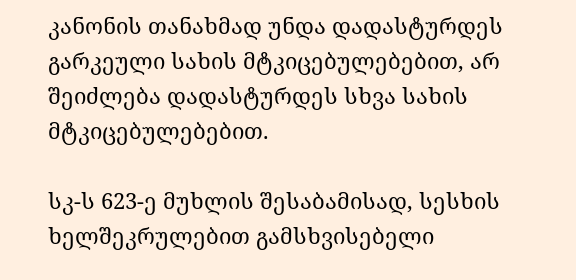კანონის თანახმად უნდა დადასტურდეს გარკეული სახის მტკიცებულებებით, არ შეიძლება დადასტურდეს სხვა სახის მტკიცებულებებით.

სკ-ს 623-ე მუხლის შესაბამისად, სესხის ხელშეკრულებით გამსხვისებელი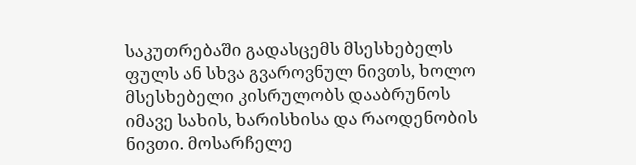საკუთრებაში გადასცემს მსესხებელს ფულს ან სხვა გვაროვნულ ნივთს, ხოლო მსესხებელი კისრულობს დააბრუნოს იმავე სახის, ხარისხისა და რაოდენობის ნივთი. მოსარჩელე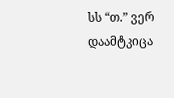სს “თ.” ვერ დაამტკიცა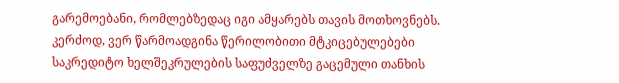გარემოებანი, რომლებზედაც იგი ამყარებს თავის მოთხოვნებს. კერძოდ, ვერ წარმოადგინა წერილობითი მტკიცებულებები საკრედიტო ხელშეკრულების საფუძველზე გაცემული თანხის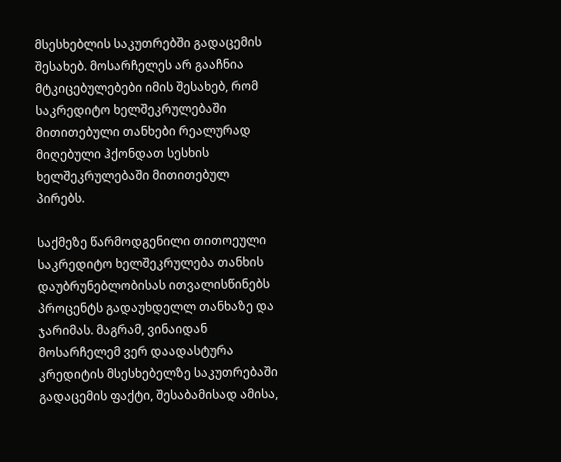მსესხებლის საკუთრებში გადაცემის შესახებ. მოსარჩელეს არ გააჩნია მტკიცებულებები იმის შესახებ, რომ საკრედიტო ხელშეკრულებაში მითითებული თანხები რეალურად მიღებული ჰქონდათ სესხის ხელშეკრულებაში მითითებულ პირებს.

საქმეზე წარმოდგენილი თითოეული საკრედიტო ხელშეკრულება თანხის დაუბრუნებლობისას ითვალისწინებს პროცენტს გადაუხდელლ თანხაზე და ჯარიმას. მაგრამ, ვინაიდან მოსარჩელემ ვერ დაადასტურა კრედიტის მსესხებელზე საკუთრებაში გადაცემის ფაქტი, შესაბამისად ამისა,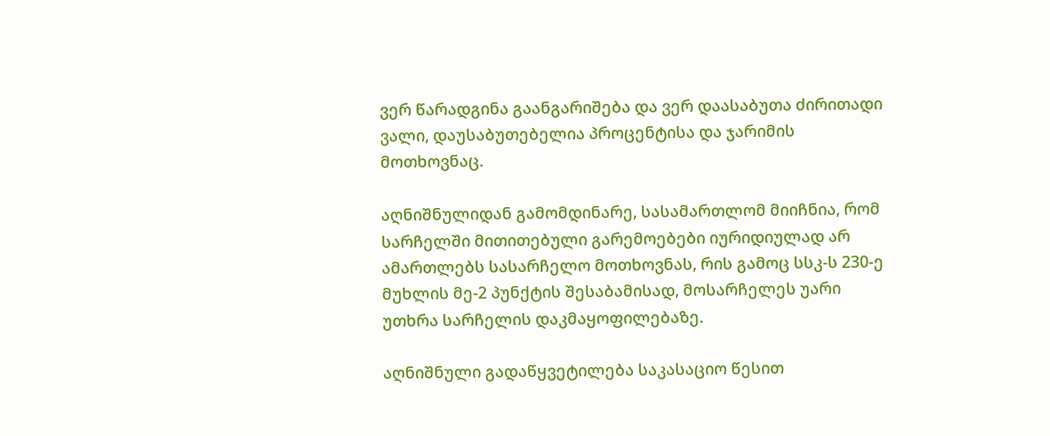ვერ წარადგინა გაანგარიშება და ვერ დაასაბუთა ძირითადი ვალი, დაუსაბუთებელია პროცენტისა და ჯარიმის მოთხოვნაც.

აღნიშნულიდან გამომდინარე, სასამართლომ მიიჩნია, რომ სარჩელში მითითებული გარემოებები იურიდიულად არ ამართლებს სასარჩელო მოთხოვნას, რის გამოც სსკ-ს 230-ე მუხლის მე-2 პუნქტის შესაბამისად, მოსარჩელეს უარი უთხრა სარჩელის დაკმაყოფილებაზე.

აღნიშნული გადაწყვეტილება საკასაციო წესით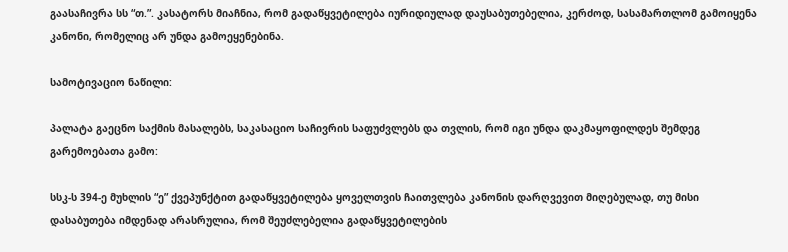გაასაჩივრა სს “თ.”. კასატორს მიაჩნია, რომ გადაწყვეტილება იურიდიულად დაუსაბუთებელია, კერძოდ, სასამართლომ გამოიყენა კანონი, რომელიც არ უნდა გამოეყენებინა.

სამოტივაციო ნაწილი:

პალატა გაეცნო საქმის მასალებს, საკასაციო საჩივრის საფუძვლებს და თვლის, რომ იგი უნდა დაკმაყოფილდეს შემდეგ გარემოებათა გამო:

სსკ-ს 394-ე მუხლის “ე” ქვეპუნქტით გადაწყვეტილება ყოველთვის ჩაითვლება კანონის დარღვევით მიღებულად, თუ მისი დასაბუთება იმდენად არასრულია, რომ შეუძლებელია გადაწყვეტილების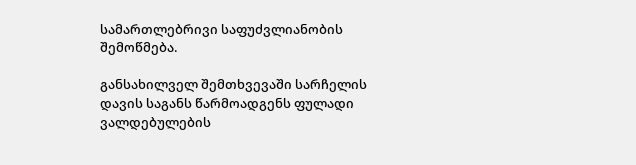სამართლებრივი საფუძვლიანობის შემოწმება.

განსახილველ შემთხვევაში სარჩელის დავის საგანს წარმოადგენს ფულადი ვალდებულების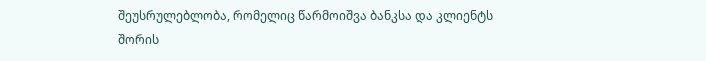შეუსრულებლობა, რომელიც წარმოიშვა ბანკსა და კლიენტს შორის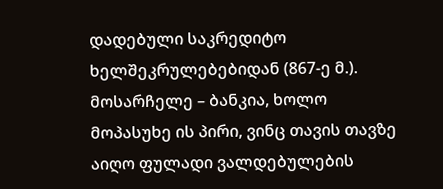დადებული საკრედიტო ხელშეკრულებებიდან (867-ე მ.). მოსარჩელე – ბანკია, ხოლო მოპასუხე ის პირი, ვინც თავის თავზე აიღო ფულადი ვალდებულების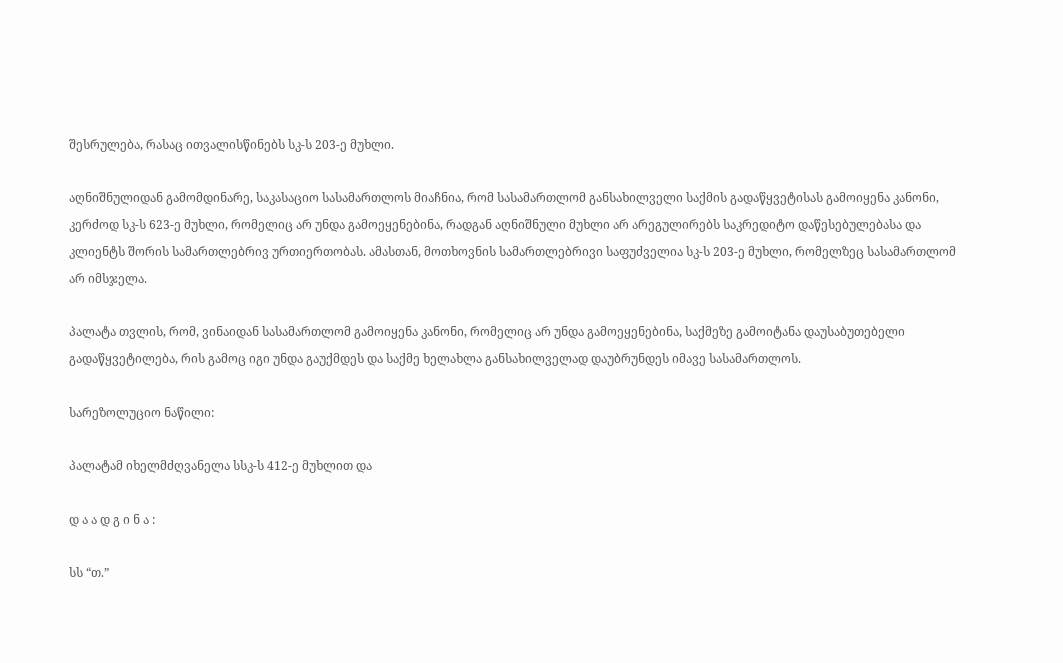შესრულება, რასაც ითვალისწინებს სკ-ს 203-ე მუხლი.

აღნიშნულიდან გამომდინარე, საკასაციო სასამართლოს მიაჩნია, რომ სასამართლომ განსახილველი საქმის გადაწყვეტისას გამოიყენა კანონი, კერძოდ სკ-ს 623-ე მუხლი, რომელიც არ უნდა გამოეყენებინა, რადგან აღნიშნული მუხლი არ არეგულირებს საკრედიტო დაწესებულებასა და კლიენტს შორის სამართლებრივ ურთიერთობას. ამასთან, მოთხოვნის სამართლებრივი საფუძველია სკ-ს 203-ე მუხლი, რომელზეც სასამართლომ არ იმსჯელა.

პალატა თვლის, რომ, ვინაიდან სასამართლომ გამოიყენა კანონი, რომელიც არ უნდა გამოეყენებინა, საქმეზე გამოიტანა დაუსაბუთებელი გადაწყვეტილება, რის გამოც იგი უნდა გაუქმდეს და საქმე ხელახლა განსახილველად დაუბრუნდეს იმავე სასამართლოს.

სარეზოლუციო ნაწილი:

პალატამ იხელმძღვანელა სსკ-ს 412-ე მუხლით და

დ ა ა დ გ ი ნ ა :

სს “თ.”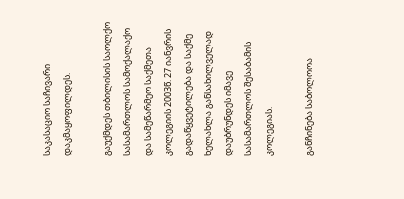საკასაციო საჩივარი დაკმაყოფილდეს.

გაუქმდეს თბილისის საოლქო სასამართლოს სამოქალაქო და სამეწარმეო საქმეთა კოლეგიის 2003წ. 27 იანვრის გადაწყვეტილება და საქმე ხელახლა განსახილველად დაუბრუნდეს იმავე სასამართლოს შესაბამის კოლეგიას.

განჩინება საბოლოოა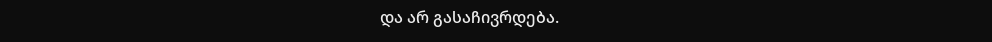და არ გასაჩივრდება.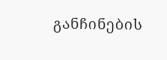განჩინების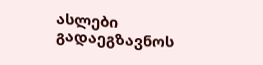ასლები გადაეგზავნოს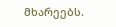მხარეებს.